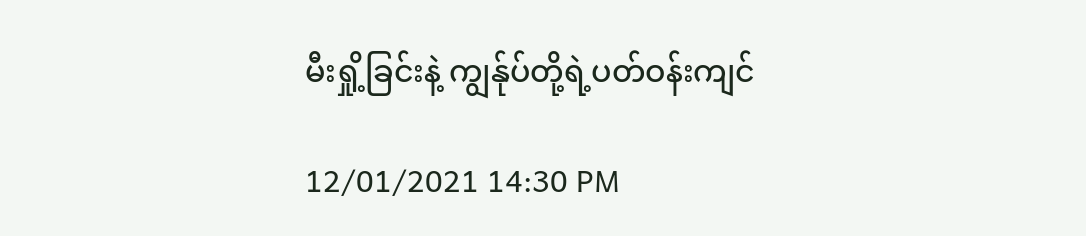မီးရှို့ခြင်းနဲ့ ကျွန်ုပ်တို့ရဲ့ပတ်ဝန်းကျင်

12/01/2021 14:30 PM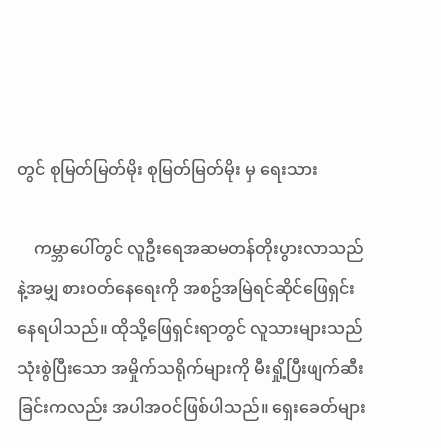တွင် စုမြတ်မြတ်မိုး စုမြတ်မြတ်မိုး မှ ရေးသား

    ကမ္ဘာပေါ်တွင် လူဦးရေအဆမတန်တိုးပွားလာသည်နဲ့အမျှ စားဝတ်နေရေးကို အစဥ်အမြဲရင်ဆိုင်ဖြေရှင်းနေရပါသည်။ ထိုသို့ဖြေရှင်းရာတွင် လူသားများသည် သုံးစွဲပြီးသော အမှိုက်သရိုက်များကို မီးရှို့ပြီးဖျက်ဆီးခြင်းကလည်း အပါအဝင်ဖြစ်ပါသည်။ ရှေးခေတ်များ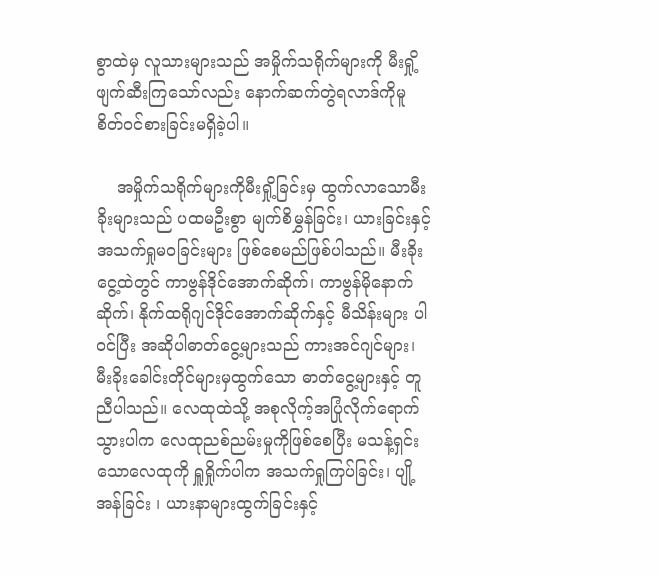စွာထဲမှ လူသားများသည် အမှိုက်သရိုက်များကို မီးရှို့ဖျက်ဆီးကြသော်လည်း နောက်ဆက်တွဲရလာဒ်ကိုမူ စိတ်ဝင်စားခြင်းမရှိခဲ့ပါ။

    အမှိုက်သရိုက်များကိုမီးရှို့ခြင်းမှ ထွက်လာသောမီးခိုးများသည် ပထမဦးစွာ မျက်စိမွှန်ခြင်း၊ ယားခြင်းနှင့် အသက်ရှုမဝခြင်းများ ဖြစ်စေမည်ဖြစ်ပါသည်။ မီးခိုးငွေ့ထဲတွင် ကာဗွန်ဒိုင်အောက်ဆိုက်၊ ကာဗွန်မိုနောက်ဆိုက်၊ နိုက်ထရိုဂျင်ဒိုင်အောက်ဆိုက်နှင့် မီသိန်းများ ပါဝင်ပြီး အဆိုပါဓာတ်ငွေ့များသည် ကားအင်ဂျင်များ၊ မီးခိုးခေါင်းတိုင်များမှထွက်သော ဓာတ်ငွေ့များနှင့် တူညီပါသည်။ လေထုထဲသို့ အစုလိုက့်အပြုံလိုက်ရောက်သွားပါက လေထုညစ်ညမ်းမှုကိုဖြစ်စေပြီး မသန့်ရှင်းသောလေထုကို ရှူရှိုက်ပါက အသက်ရှုကြပ်ခြင်း၊ ပျို့အန်ခြင်း ၊ ယားနာများထွက်ခြင်းနှင့်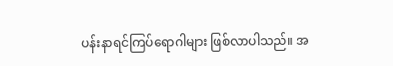ပန်းနာရင်ကြပ်ရောဂါများ ဖြစ်လာပါသည်။ အ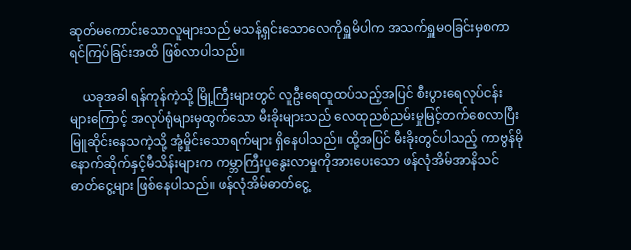ဆုတ်မကောင်းသောလူများသည် မသန့်ရှင်းသောလေကိုရှူမိပါက အသက်ရှူမဝခြင်းမှစကာ ရင်ကြပ်ခြင်းအထိ ဖြစ်လာပါသည်။

    ယခုအခါ ရန်ကုန်ကဲ့သို့ မြို့ကြီးများတွင် လူဦးရေထူထပ်သည့်အပြင် စီးပွားရေလုပ်ငန်းများကြောင့် အလုပ်ရုံများမှထွက်သော မီးခိုးများသည် လေထုညစ်ညမ်းမှုမြင့်တက်စေလာပြီး မြူဆိုင်းနေသကဲ့သို့ အုံ့မှိုင်းသောရက်များ ရှိနေပါသည်။ ထို့အပြင် မီးခိုးတွင်ပါသည့် ကာဗွန်မိုနောက်ဆိုက်နှင့်မီသိန်းများက ကမ္ဘာကြီးပူနွေးလာမှုကိုအားပေးသော ဖန်လုံအိမ်အာနိသင်ဓာတ်ငွေ့များ ဖြစ်နေပါသည်။ ဖန်လုံအိမ်ဓာတ်ငွေ့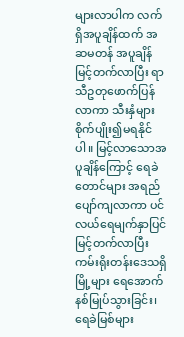များလာပါက လက်ရှိအပူချိန်ထက် အဆမတန် အပူချိန်မြင့်တက်လာပြီး ရာသီဥတုဖောက်ပြန်လာကာ သီးနှံများ စိုက်ပျိုး၍မရနိုင်ပါ။ မြင့်လာသောအပူချိန်ကြောင့် ရေခဲတောင်များ အရည်ပျော်ကျလာကာ ပင်လယ်ရေမျက်နှာပြင်မြင့်တက်လာပြီး ကမ်းရိုးတန်းဒေသရှိမြို့များ ရေအောက်နစ်မြုပ်သွားခြင်း၊ ရေခဲမြစ်များ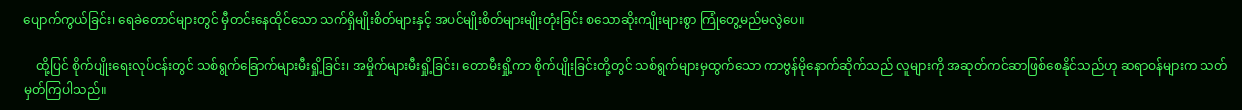ပျောက်ကွယ်ခြင်း၊ ရေခဲတောင်များတွင် မှီတင်းနေထိုင်သော သက်ရှိမျိုးစိတ်များနှင့် အပင်မျိုးစိတ်များမျိုးတုံးခြင်း စသောဆိုးကျိုးများစွာ ကြုံတွေ့မည်မလွဲပေ။

    ထို့ပြင် စိုက်ပျိုးရေးလုပ်ငန်းတွင် သစ်ရွက်ခြောက်များမီးရှို့ခြင်း၊ အမှိုက်များမီးရှို့ခြင်း၊ တောမီးရှို့ကာ စိုက်ပျိုးခြင်းတို့တွင် သစ်ရွက်များမှထွက်သော ကာဗွန်မိုနောက်ဆိုက်သည် လူများကို အဆုတ်ကင်ဆာဖြစ်စေနိုင်သည်ဟု ဆရာဝန်များက သတ်မှတ်ကြပါသည်။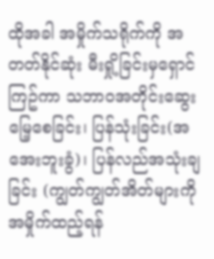ထိုအခါ အမှိုက်သရိုက်ကို အတတ်နိုင်ဆုံး မီးရှို့ခြင်းမှရှောင်ကြဥ်ကာ သဘာဝအတိုင်းဆွေးမြေ့စေခြင်း၊ ပြန်သုံးခြင်း(အအေးဘူးခွံ)၊ ပြန်လည်အသုံးချခြင်း (ကျွတ်ကျွတ်အိတ်များကို အမှိုက်ထည့်ရန်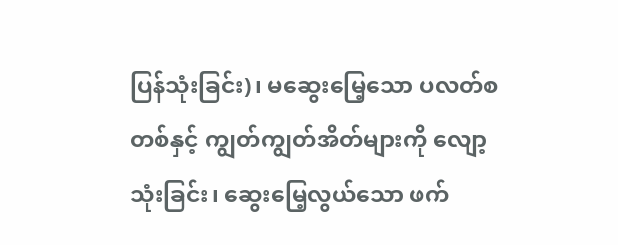ပြန်သုံးခြင်း)၊ မဆွေးမြေ့သော ပလတ်စတစ်နှင့် ကျွတ်ကျွတ်အိတ်များကို လျော့သုံးခြင်း၊ ဆွေးမြေ့လွယ်သော ဖက်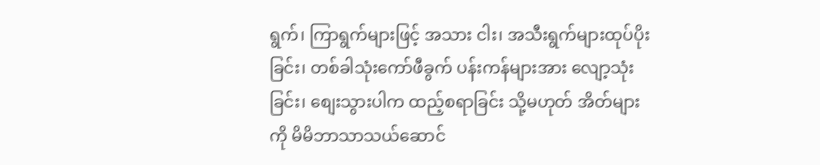ရွက်၊ ကြာရွက်များဖြင့် အသား ငါး၊ အသီးရွက်များထုပ်ပိုးခြင်း၊ တစ်ခါသုံးကော်ဖီခွက် ပန်းကန်များအား လျော့သုံးခြင်း၊ စျေးသွားပါက ထည့်စရာခြင်း သို့မဟုတ် အိတ်များကို မိမိဘာသာသယ်ဆောင်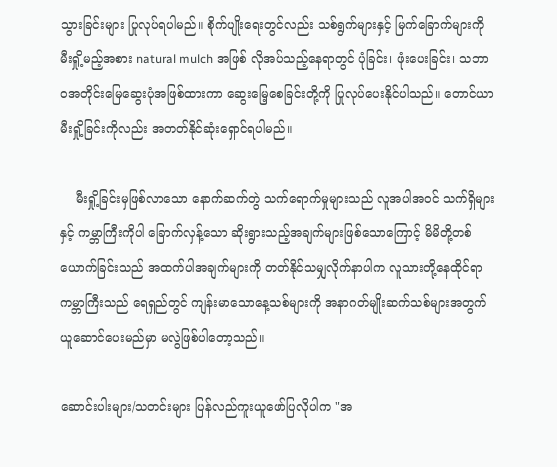သွားခြင်းများ ပြုလုပ်ရပါမည်။ စိုက်ပျိုးရေးတွင်လည်း သစ်ရွက်များနှင့် မြက်ခြောက်များကို မီးရှို့မည့်အစား natural mulch အဖြစ် လိုအပ်သည့်နေရာတွင် ပုံခြင်း၊ ဖုံးပေးခြင်း၊ သဘာဝအတိုင်းမြေဆွေးပုံအဖြစ်ထားကာ ဆွေးမြေ့စေခြင်းတို့ကို ပြုလုပ်ပေးနိုင်ပါသည်။ တောင်ယာမီးရှို့ခြင်းကိုလည်း အတတ်နိုင်ဆုံးရှောင်ရပါမည်။

    မီးရှို့ခြင်းမှဖြစ်လာသော နောက်ဆက်တွဲ သက်ရောက်မှုများသည် လူအပါအဝင် သက်ရှိများနှင့် ကမ္ဘာကြီးကိုပါ ခြောက်လှန့်သော ဆိုးရွားသည့်အချက်များဖြစ်သောကြောင့် မိမိတို့တစ်ယောက်ခြင်းသည် အထက်ပါအချက်များကို တတ်နိုင်သမျှလိုက်နာပါက လူသားတို့နေထိုင်ရာကမ္ဘာကြီးသည် ရေရှည်တွင် ကျန်းမာသောနေ့သစ်များကို အနာဂတ်မျိုးဆက်သစ်များအတွက် ယူဆောင်ပေးမည်မှာ မလွဲဖြစ်ပါတော့သည်။

ဆောင်းပါးများ/သတင်းများ ပြန်လည်ကူးယူဖော်ပြလိုပါက "အ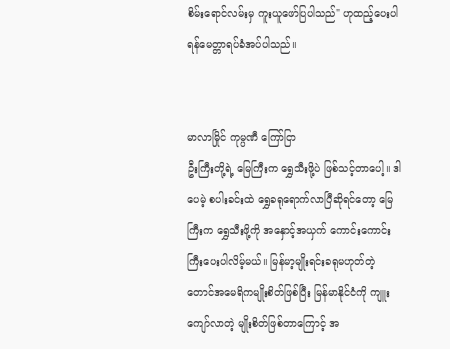စိမ်းရောင်လမ်းမှ ကူးယူဖော်ပြပါသည်" ဟုထည့်ပေးပါရန်မေတ္တာရပ်ခံအပ်ပါသည်။


မာလာမြိုင် ကုမ္ပဏီ ကြော်ငြာ
ဦးကြီးတို့ရဲ့ မြေကြီးက ရွှေသီးဖို့ပဲ ဖြစ်သင့်တာပေါ့။ ဒါပေမဲ့ စပါးခင်းထဲ ရွှေခရုရောက်လာပြီဆိုရင်တော့ မြေကြီးက ရွှေသီးဖို့ကို အနှောင့်အယှက် ကောင်းကောင်းကြီးပေးပါလိမ့်မယ်။ မြန်မာ့မျိုးရင်းခရုမဟုတ်တဲ့ တောင်အမေရိကမျိုးစိတ်ဖြစ်ပြီး မြန်မာနိုင်ငံကို ကျူးကျော်လာတဲ့ မျိုးစိတ်ဖြစ်တာကြောင့် အ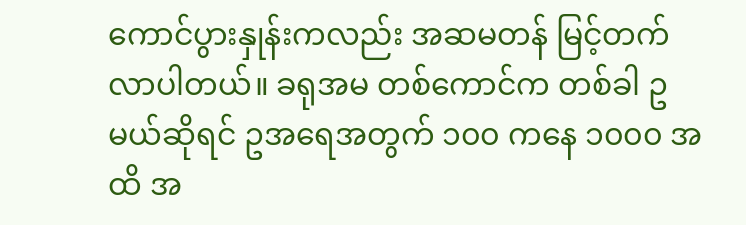ကောင်ပွားနှုန်းကလည်း အဆမတန် မြင့်တက်လာပါတယ်။ ခရုအမ တစ်ကောင်က တစ်ခါ ဥ မယ်ဆိုရင် ဥအရေအတွက် ၁၀၀ ကနေ ၁၀၀၀ အထိ အ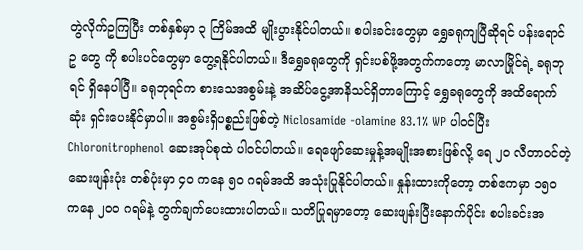တွဲလိုက်ဥကြပြီး တစ်နှစ်မှာ ၃ ကြိမ်အထိ မျိုးပွားနိုင်ပါတယ်။ စပါးခင်းတွေမှာ ရွှေခရုကျပြီဆိုရင် ပန်းရောင် ဥ တွေ ကို စပါးပင်တွေမှာ တွေ့ရနိုင်ပါတယ်။ ဒီရွှေခရုတွေကို ရှင်းပစ်ဖို့အတွက်ကတော့ မာလာမြိုင်ရဲ့ ခရုဘုရင် ရှိနေပါပြီ။ ခရုဘုရင်က စားသေအစွမ်းနဲ့ အဆိပ်ငွေ့အာနိသင်ရှိတာကြောင့် ရွှေခရုတွေကို အထိရောက်ဆုံး ရှင်းပေးနိုင်မှာပါ။ အစွမ်းရှိပစ္စည်းဖြစ်တဲ့ Niclosamide -olamine 83.1% WP ပါဝင်ပြီး Chloronitrophenol ဆေးအုပ်စုထဲ ပါဝင်ပါတယ်။ ရေဖျော်ဆေးမှုန့်အမျိုးအစားဖြစ်လို့ ရေ ၂၀ လီတာဝင်တဲ့ဆေးဖျန်းပုံး တစ်ပုံးမှာ ၄၀ ကနေ ၅၀ ဂရမ်အထိ အသုံးပြုနိုင်ပါတယ်။ နှုန်းထားကိုတော့ တစ်ဧကမှာ ၁၅၀ ကနေ ၂၀၀ ဂရမ်နဲ့ တွက်ချက်ပေးထားပါတယ်။ သတိပြုရမှာတော့ ဆေးဖျန်းပြီးနောက်ပိုင်း စပါးခင်းအ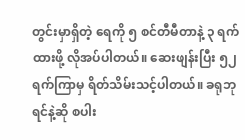တွင်းမှာရှိတဲ့ ရေကို ၅ စင်တီမီတာနဲ့ ၃ ရက်ထားဖို့ လိုအပ်ပါတယ်။ ဆေးဖျန်းပြီး ၅၂ ရက်ကြာမှ ရိတ်သိမ်းသင့်ပါတယ်။ ခရုဘုရင်နဲ့ဆို စပါး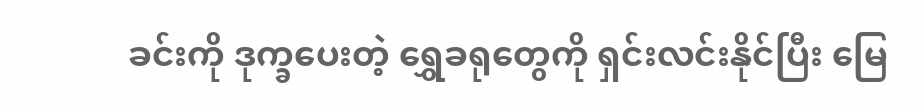ခင်းကို ဒုက္ခပေးတဲ့ ရွှေခရုတွေကို ရှင်းလင်းနိုင်ပြီး မြေ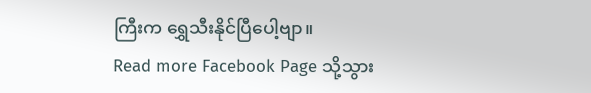ကြီးက ရွှေသီးနိုင်ပြီပေါ့ဗျာ။
Read more Facebook Page သို့သွား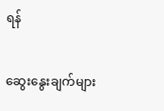ရန်

ဆွေးနွေးချက်များ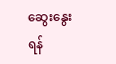ဆွေးနွေးရန်